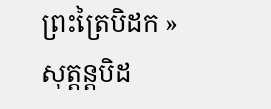ព្រះត្រៃបិដក » សុត្តន្តបិដ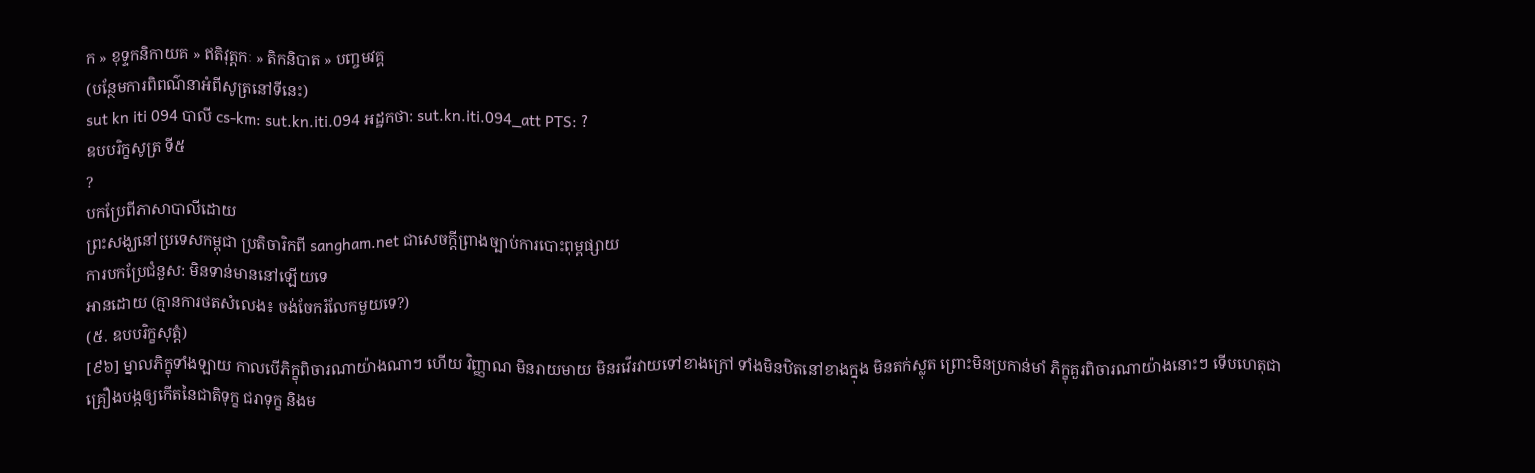ក » ខុទ្ទកនិកាយគ » ឥតិវុត្តកៈ » តិកនិបាត » បញ្ចមវគ្គ
(បន្ថែមការពិពណ៌នាអំពីសូត្រនៅទីនេះ)
sut kn iti 094 បាលី cs-km: sut.kn.iti.094 អដ្ឋកថា: sut.kn.iti.094_att PTS: ?
ឧបបរិក្ខសូត្រ ទី៥
?
បកប្រែពីភាសាបាលីដោយ
ព្រះសង្ឃនៅប្រទេសកម្ពុជា ប្រតិចារិកពី sangham.net ជាសេចក្តីព្រាងច្បាប់ការបោះពុម្ពផ្សាយ
ការបកប្រែជំនួស: មិនទាន់មាននៅឡើយទេ
អានដោយ (គ្មានការថតសំលេង៖ ចង់ចែករំលែកមួយទេ?)
(៥. ឧបបរិក្ខសុត្តំ)
[៩៦] ម្នាលភិក្ខុទាំងឡាយ កាលបើភិក្ខុពិចារណាយ៉ាងណាៗ ហើយ វិញ្ញាណ មិនរាយមាយ មិនរវើរវាយទៅខាងក្រៅ ទាំងមិនឋិតនៅខាងក្នុង មិនតក់ស្លុត ព្រោះមិនប្រកាន់មាំ ភិក្ខុគួរពិចារណាយ៉ាងនោះៗ ទើបហេតុជាគ្រឿងបង្កឲ្យកើតនៃជាតិទុក្ខ ជរាទុក្ខ និងម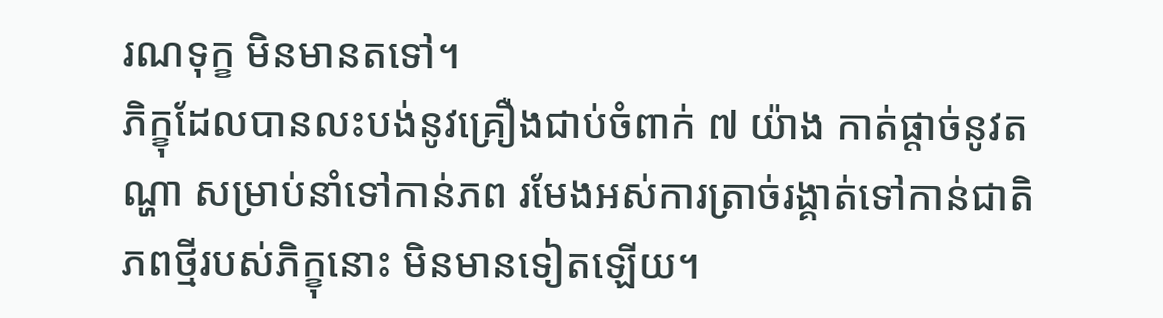រណទុក្ខ មិនមានតទៅ។
ភិក្ខុដែលបានលះបង់នូវគ្រឿងជាប់ចំពាក់ ៧ យ៉ាង កាត់ផ្ដាច់នូវតណ្ហា សម្រាប់នាំទៅកាន់ភព រមែងអស់ការត្រាច់រង្គាត់ទៅកាន់ជាតិ ភពថ្មីរបស់ភិក្ខុនោះ មិនមានទៀតឡើយ។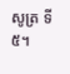សូត្រ ទី ៥។